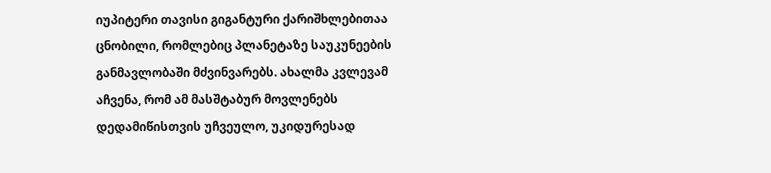იუპიტერი თავისი გიგანტური ქარიშხლებითაა ცნობილი, რომლებიც პლანეტაზე საუკუნეების განმავლობაში მძვინვარებს. ახალმა კვლევამ აჩვენა, რომ ამ მასშტაბურ მოვლენებს დედამიწისთვის უჩვეულო, უკიდურესად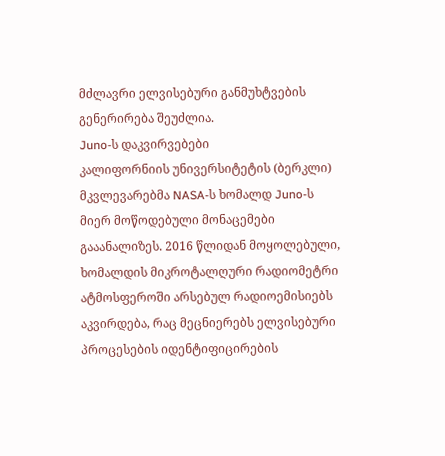მძლავრი ელვისებური განმუხტვების გენერირება შეუძლია.
Juno-ს დაკვირვებები
კალიფორნიის უნივერსიტეტის (ბერკლი) მკვლევარებმა NASA-ს ხომალდ Juno-ს მიერ მოწოდებული მონაცემები გააანალიზეს. 2016 წლიდან მოყოლებული, ხომალდის მიკროტალღური რადიომეტრი ატმოსფეროში არსებულ რადიოემისიებს აკვირდება, რაც მეცნიერებს ელვისებური პროცესების იდენტიფიცირების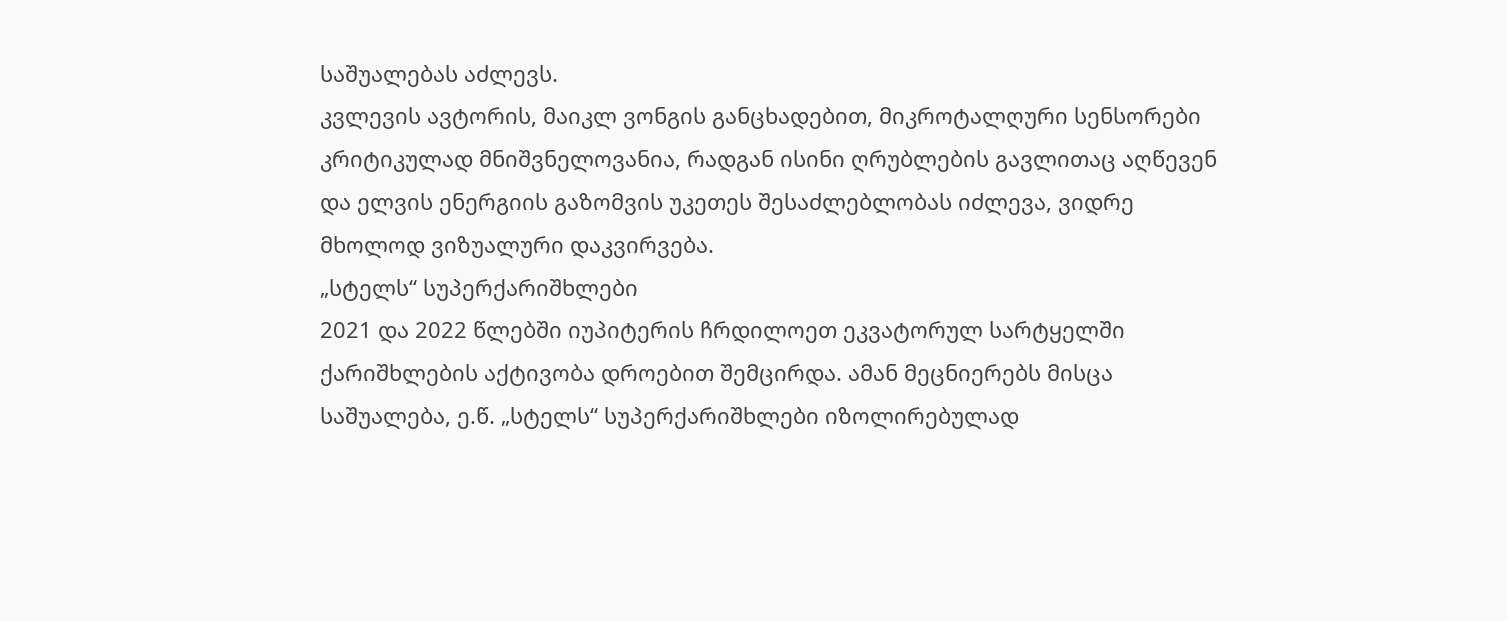საშუალებას აძლევს.
კვლევის ავტორის, მაიკლ ვონგის განცხადებით, მიკროტალღური სენსორები კრიტიკულად მნიშვნელოვანია, რადგან ისინი ღრუბლების გავლითაც აღწევენ და ელვის ენერგიის გაზომვის უკეთეს შესაძლებლობას იძლევა, ვიდრე მხოლოდ ვიზუალური დაკვირვება.
„სტელს“ სუპერქარიშხლები
2021 და 2022 წლებში იუპიტერის ჩრდილოეთ ეკვატორულ სარტყელში ქარიშხლების აქტივობა დროებით შემცირდა. ამან მეცნიერებს მისცა საშუალება, ე.წ. „სტელს“ სუპერქარიშხლები იზოლირებულად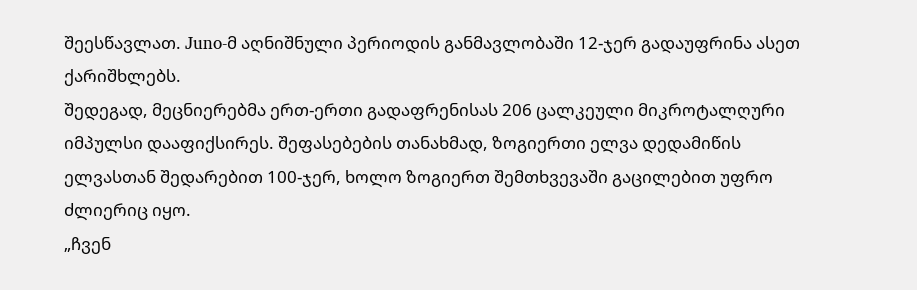შეესწავლათ. Juno-მ აღნიშნული პერიოდის განმავლობაში 12-ჯერ გადაუფრინა ასეთ ქარიშხლებს.
შედეგად, მეცნიერებმა ერთ-ერთი გადაფრენისას 206 ცალკეული მიკროტალღური იმპულსი დააფიქსირეს. შეფასებების თანახმად, ზოგიერთი ელვა დედამიწის ელვასთან შედარებით 100-ჯერ, ხოლო ზოგიერთ შემთხვევაში გაცილებით უფრო ძლიერიც იყო.
„ჩვენ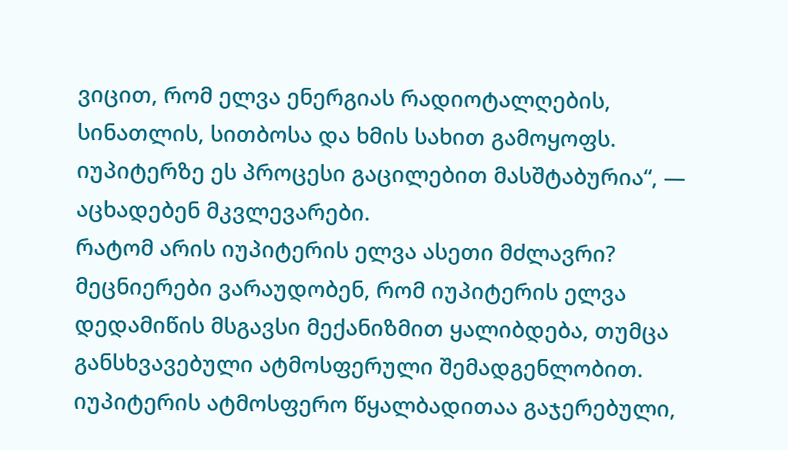ვიცით, რომ ელვა ენერგიას რადიოტალღების, სინათლის, სითბოსა და ხმის სახით გამოყოფს. იუპიტერზე ეს პროცესი გაცილებით მასშტაბურია“, — აცხადებენ მკვლევარები.
რატომ არის იუპიტერის ელვა ასეთი მძლავრი?
მეცნიერები ვარაუდობენ, რომ იუპიტერის ელვა დედამიწის მსგავსი მექანიზმით ყალიბდება, თუმცა განსხვავებული ატმოსფერული შემადგენლობით. იუპიტერის ატმოსფერო წყალბადითაა გაჯერებული,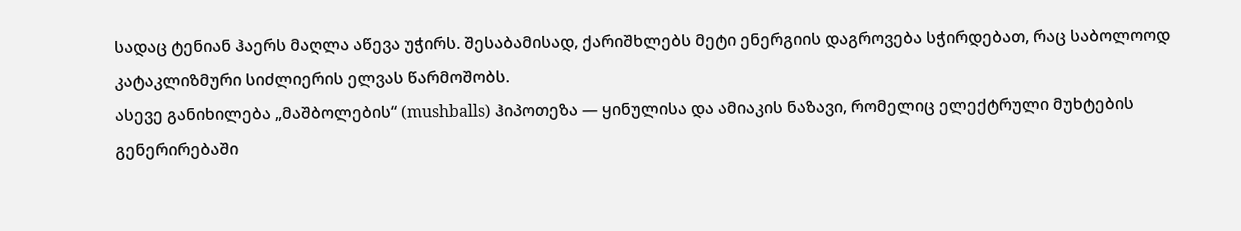სადაც ტენიან ჰაერს მაღლა აწევა უჭირს. შესაბამისად, ქარიშხლებს მეტი ენერგიის დაგროვება სჭირდებათ, რაც საბოლოოდ კატაკლიზმური სიძლიერის ელვას წარმოშობს.
ასევე განიხილება „მაშბოლების“ (mushballs) ჰიპოთეზა — ყინულისა და ამიაკის ნაზავი, რომელიც ელექტრული მუხტების გენერირებაში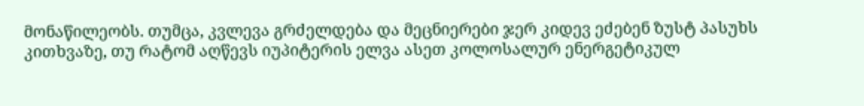მონაწილეობს. თუმცა, კვლევა გრძელდება და მეცნიერები ჯერ კიდევ ეძებენ ზუსტ პასუხს კითხვაზე, თუ რატომ აღწევს იუპიტერის ელვა ასეთ კოლოსალურ ენერგეტიკულ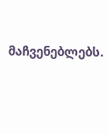მაჩვენებლებს.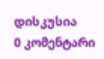დისკუსია
0 კომენტარი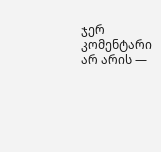ჯერ კომენტარი არ არის —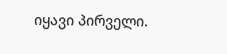იყავი პირველი.